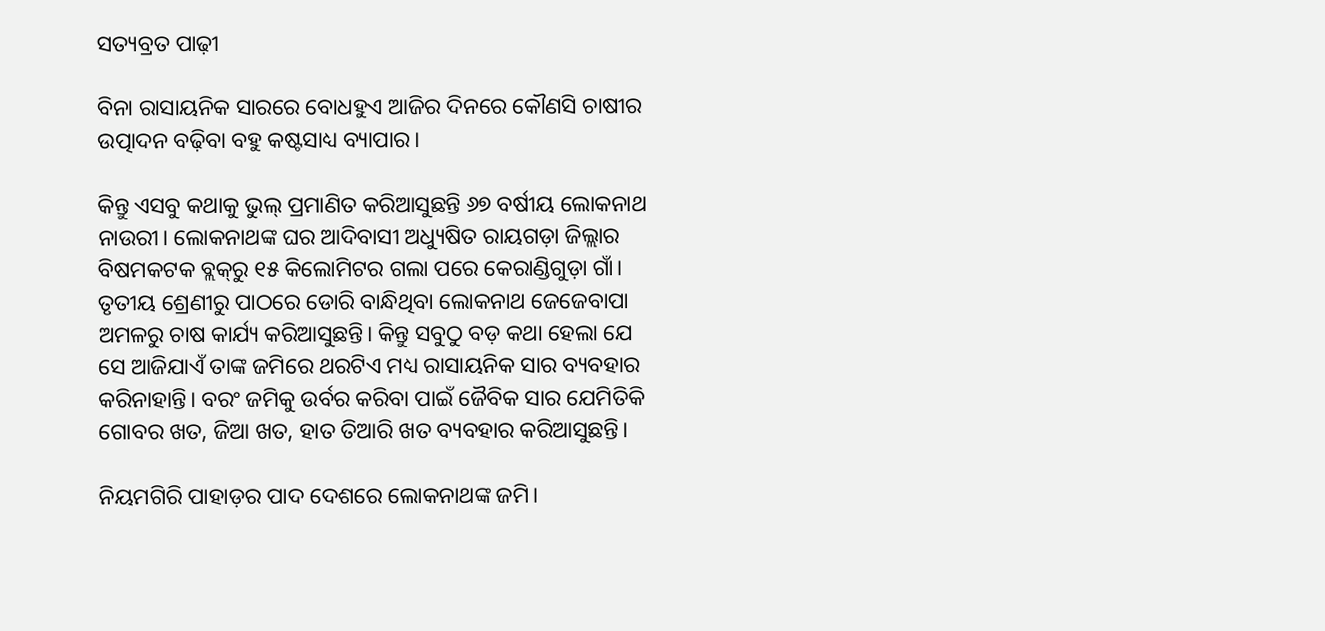ସତ୍ୟବ୍ରତ ପାଢ଼ୀ

ବିନା ରାସାୟନିକ ସାରରେ ବୋଧହୁଏ ଆଜିର ଦିନରେ କୌଣସି ଚାଷୀର ଉତ୍ପାଦନ ବଢ଼ିବା ବହୁ କଷ୍ଟସାଧ୍ୟ ବ୍ୟାପାର।

କିନ୍ତୁ ଏସବୁ କଥାକୁ ଭୁଲ୍‌ ପ୍ରମାଣିତ କରିଆସୁଛନ୍ତି ୬୭ ବର୍ଷୀୟ ଲୋକନାଥ ନାଉରୀ। ଲୋକନାଥଙ୍କ ଘର ଆଦିବାସୀ ଅଧ୍ୟୁଷିତ ରାୟଗଡ଼ା ଜିଲ୍ଲାର ବିଷମକଟକ ବ୍ଲକ୍‌ରୁ ୧୫ କିଲୋମିଟର ଗଲା ପରେ କେରାଣ୍ଡିଗୁଡ଼ା ଗାଁ। ତୃତୀୟ ଶ୍ରେଣୀରୁ ପାଠରେ ଡୋରି ବାନ୍ଧିଥିବା ଲୋକନାଥ ଜେଜେବାପା ଅମଳରୁ ଚାଷ କାର୍ଯ୍ୟ କରିଆସୁଛନ୍ତି। କିନ୍ତୁ ସବୁଠୁ ବଡ଼ କଥା ହେଲା ଯେ ସେ ଆଜିଯାଏଁ ତାଙ୍କ ଜମିରେ ଥରଟିଏ ମଧ୍ୟ ରାସାୟନିକ ସାର ବ୍ୟବହାର କରିନାହାନ୍ତି। ବରଂ ଜମିକୁ ଉର୍ବର କରିବା ପାଇଁ ଜୈବିକ ସାର ଯେମିତିକି ଗୋବର ଖତ, ଜିଆ ଖତ, ହାତ ତିଆରି ଖତ ବ୍ୟବହାର କରିଆସୁଛନ୍ତି।

ନିୟମଗିରି ପାହାଡ଼ର ପାଦ ଦେଶରେ ଲୋକନାଥଙ୍କ ଜମି।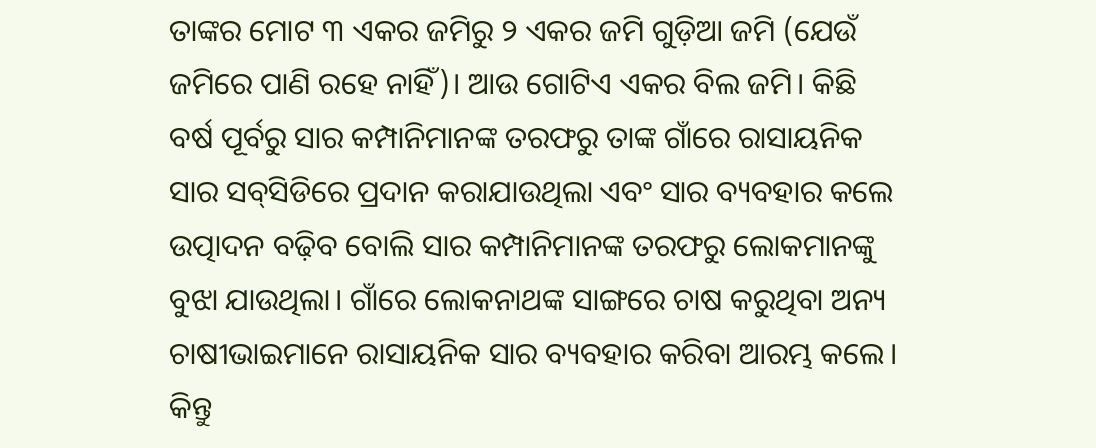ତାଙ୍କର ମୋଟ ୩ ଏକର ଜମିରୁ ୨ ଏକର ଜମି ଗୁଡ଼ିଆ ଜମି (ଯେଉଁ ଜମିରେ ପାଣି ରହେ ନାହିଁ)। ଆଉ ଗୋଟିଏ ଏକର ବିଲ ଜମି। କିଛି ବର୍ଷ ପୂର୍ବରୁ ସାର କମ୍ପାନିମାନଙ୍କ ତରଫରୁ ତାଙ୍କ ଗାଁରେ ରାସାୟନିକ ସାର ସବ୍‌ସିଡିରେ ପ୍ରଦାନ କରାଯାଉଥିଲା ଏବଂ ସାର ବ୍ୟବହାର କଲେ ଉତ୍ପାଦନ ବଢ଼ିବ ବୋଲି ସାର କମ୍ପାନିମାନଙ୍କ ତରଫରୁ ଲୋକମାନଙ୍କୁ ବୁଝା ଯାଉଥିଲା। ଗାଁରେ ଲୋକନାଥଙ୍କ ସାଙ୍ଗରେ ଚାଷ କରୁଥିବା ଅନ୍ୟ ଚାଷୀଭାଇମାନେ ରାସାୟନିକ ସାର ବ୍ୟବହାର କରିବା ଆରମ୍ଭ କଲେ। କିନ୍ତୁ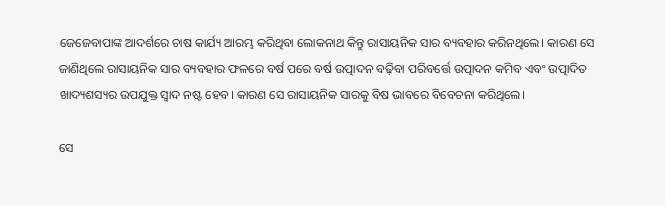ଜେଜେବାପାଙ୍କ ଆଦର୍ଶରେ ଚାଷ କାର୍ଯ୍ୟ ଆରମ୍ଭ କରିଥିବା ଲୋକନାଥ କିନ୍ତୁ ରାସାୟନିକ ସାର ବ୍ୟବହାର କରିନଥିଲେ। କାରଣ ସେ ଜାଣିଥିଲେ ରାସାୟନିକ ସାର ବ୍ୟବହାର ଫଳରେ ବର୍ଷ ପରେ ବର୍ଷ ଉତ୍ପାଦନ ବଢ଼ିବା ପରିବର୍ତ୍ତେ ଉତ୍ପାଦନ କମିବ ଏବଂ ଉତ୍ପାଦିତ ଖାଦ୍ୟଶସ୍ୟର ଉପଯୁକ୍ତ ସ୍ୱାଦ ନଷ୍ଟ ହେବ। କାରଣ ସେ ରାସାୟନିକ ସାରକୁ ବିଷ ଭାବରେ ବିବେଚନା କରିଥିଲେ।

ସେ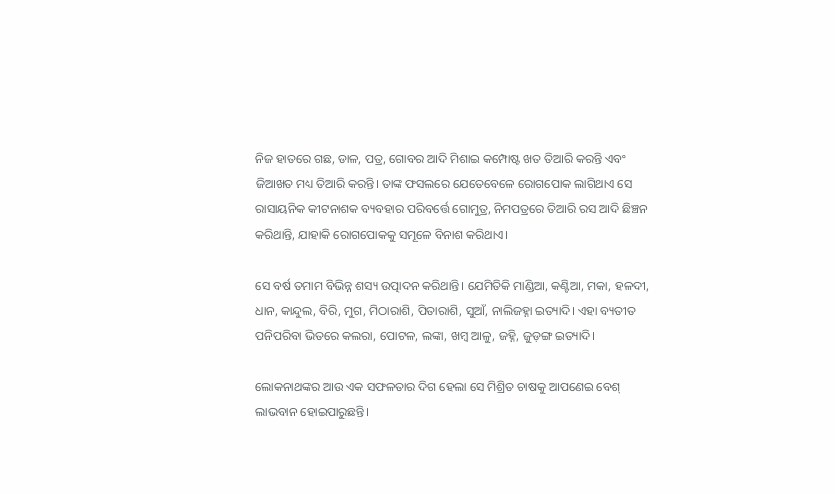ନିଜ ହାତରେ ଗଛ, ଡାଳ, ପତ୍ର, ଗୋବର ଆଦି ମିଶାଇ କମ୍ପୋଷ୍ଟ ଖତ ତିଆରି କରନ୍ତି ଏବଂ ଜିଆଖତ ମଧ୍ୟ ତିଆରି କରନ୍ତି। ତାଙ୍କ ଫସଲରେ ଯେତେବେଳେ ରୋଗପୋକ ଲାଗିଥାଏ ସେ ରାସାୟନିକ କୀଟନାଶକ ବ୍ୟବହାର ପରିବର୍ତ୍ତେ ଗୋମୁତ୍ର, ନିମପତ୍ରରେ ତିଆରି ରସ ଆଦି ଛିଞ୍ଚନ କରିଥାନ୍ତି, ଯାହାକି ରୋଗପୋକକୁ ସମୂଳେ ବିନାଶ କରିଥାଏ।

ସେ ବର୍ଷ ତମାମ ବିଭିନ୍ନ ଶସ୍ୟ ଉତ୍ପାଦନ କରିଥାନ୍ତି। ଯେମିତିକି ମାଣ୍ଡିଆ, କଣ୍ଟିଆ, ମକା, ହଳଦୀ, ଧାନ, କାନ୍ଦୁଲ, ବିରି, ମୁଗ, ମିଠାରାଶି, ପିତାରାଶି, ସୁଆଁ, ନାଲିଜହ୍ନା ଇତ୍ୟାଦି। ଏହା ବ୍ୟତୀତ ପନିପରିବା ଭିତରେ କଲରା, ପୋଟଳ, ଲଙ୍କା, ଖମ୍ବ ଆଳୁ, ଜହ୍ନି, ଜୁଡ଼ଙ୍ଗ ଇତ୍ୟାଦି।

ଲୋକନାଥଙ୍କର ଆଉ ଏକ ସଫଳତାର ଦିଗ ହେଲା ସେ ମିଶ୍ରିତ ଚାଷକୁ ଆପଣେଇ ବେଶ୍ ଲାଭବାନ ହୋଇପାରୁଛନ୍ତି।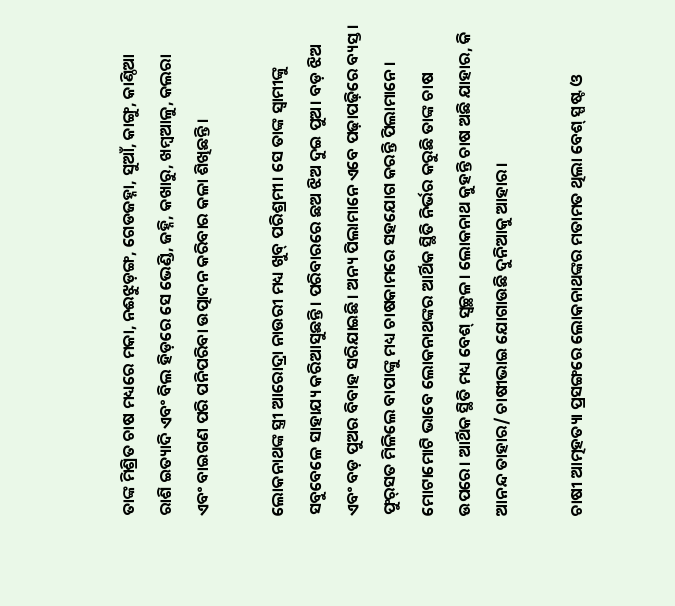ତାଙ୍କ ମିଶ୍ରିତ ଚାଷ ମଧ୍ୟରେ ମକା, ନଈଝୁଡ଼ଙ୍ଗ, ଗେଡଜହ୍ନା, ସୁଆଁ, କାଙ୍ଗୁ, କାଣ୍ଠିଆ ରାଶି ଇତ୍ୟାଦି ଏବଂ ବିଲ ହିଡ଼ରେ ସେ ଭେଣ୍ଡି, ଜହ୍ନି, କଖାରୁ, ଖମ୍ବଆଳୁ, କଲରା ଏବଂ ବାଇଗଣ ପରି ପନିପରିବା ଉତ୍ପାଦନ କରିବାର କଳା ଶିଖିଛନ୍ତି।

ଲୋକନାଥଙ୍କ ସ୍ତ୍ରୀ ଆରୋଦ୍ରା ନାଉରୀ ମଧ୍ୟ ଖୁବ୍ ପରିଶ୍ରମୀ। ସେ ତାଙ୍କ ସ୍ୱାମୀଙ୍କୁ ସବୁବେଳେ ସାହାଯ୍ୟ କରିଆସୁଛନ୍ତି। ପରିବାରରେ ଛଅ ଝିଅ ଦୁଇ ପୁଅ। ବଡ଼ ଝିଅ ଏବଂ ବଡ଼ ପୁଅର ବିବାହ ସରିଯାଇଛି। ଅନ୍ୟ ପିଲାମାନେ ଏବେ ପଢ଼ାପଢ଼ିରେ ବ୍ୟସ୍ତ। ଫୁର୍‌ସତ ମିଳିଲେ ବାପାଙ୍କୁ ମଧ୍ୟ ଚାଷକାମରେ ସହଯୋଗ କରନ୍ତି ପିଲାମାନେ। ମୋଟାମୋଟି ଭାବେ ଲୋକନାଥଙ୍କର ଆର୍ଥିକ ସ୍ଥିତି ନିର୍ଭର କରୁଛି ତାଙ୍କ ଚାଷ ଉପରେ। ଆର୍ଥିକ ସ୍ଥିତି ମଧ୍ୟ ବେଶ୍‌ ସ୍ୱଚ୍ଛଳ। ଲୋକନାଥ କୁହନ୍ତି ଚାଷ ଅଛି ଯାହାର, କି ଆନନ୍ଦ ତାହାର/ ଚାଷୀଭାଇ ଯୋଗାଉଛି ଦୁନିଆକୁ ଆହାର।

ଚାଷୀ ଆତ୍ମହତ୍ୟା ପ୍ରସଙ୍ଗରେ ଲୋକନାଥଙ୍କର ମତାମତ ଥିଲା ବେଶ୍ ସ୍ପଷ୍ଟ ଓ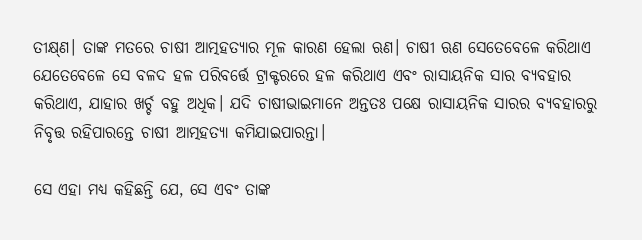ତୀକ୍ଷ୍‌ଣ। ତାଙ୍କ ମତରେ ଚାଷୀ ଆତ୍ମହତ୍ୟାର ମୂଳ କାରଣ ହେଲା ଋଣ। ଚାଷୀ ଋଣ ସେତେବେଳେ କରିଥାଏ ଯେତେବେଳେ ସେ ବଳଦ ହଳ ପରିବର୍ତ୍ତେ ଟ୍ରାକ୍ଟରରେ ହଳ କରିଥାଏ ଏବଂ ରାସାୟନିକ ସାର ବ୍ୟବହାର କରିଥାଏ, ଯାହାର ଖର୍ଚ୍ଚ ବହୁ ଅଧିକ। ଯଦି ଚାଷୀଭାଇମାନେ ଅନ୍ତତଃ ପକ୍ଷେ ରାସାୟନିକ ସାରର ବ୍ୟବହାରରୁ ନିବୃତ୍ତ ରହିପାରନ୍ତେ ଚାଷୀ ଆତ୍ମହତ୍ୟା କମିଯାଇପାରନ୍ତା।

ସେ ଏହା ମଧ୍ୟ କହିଛନ୍ତି ଯେ, ସେ ଏବଂ ତାଙ୍କ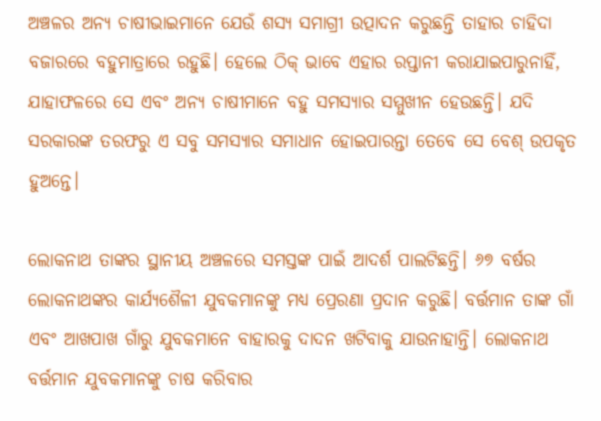ଅଞ୍ଚଳର ଅନ୍ୟ ଚାଷୀଭାଇମାନେ ଯେଉଁ ଶସ୍ୟ ସମାଗ୍ରୀ ଉତ୍ପାଦନ କରୁଛନ୍ତି ତାହାର ଚାହିଦା ବଜାରରେ ବହୁମାତ୍ରାରେ ରହୁଛି। ହେଲେ ଠିକ୍ ଭାବେ ଏହାର ରପ୍ତାନୀ କରାଯାଇପାରୁନାହିଁ, ଯାହାଫଳରେ ସେ ଏବଂ ଅନ୍ୟ ଚାଷୀମାନେ ବହୁ ସମସ୍ୟାର ସମ୍ମୁଖୀନ ହେଉଛନ୍ତି। ଯଦି ସରକାରଙ୍କ ତରଫରୁ ଏ ସବୁ ସମସ୍ୟାର ସମାଧାନ ହୋଇପାରନ୍ତା ତେବେ ସେ ବେଶ୍‌ ଉପକୃତ ହୁଅନ୍ତେ।

ଲୋକନାଥ ତାଙ୍କର ସ୍ଥାନୀୟ ଅଞ୍ଚଳରେ ସମସ୍ତଙ୍କ ପାଇଁ ଆଦର୍ଶ ପାଲଟିଛନ୍ତି। ୬୭ ବର୍ଷର ଲୋକନାଥଙ୍କର କାର୍ଯ୍ୟଶୈଳୀ ଯୁବକମାନଙ୍କୁ ମଧ୍ୟ ପ୍ରେରଣା ପ୍ରଦାନ କରୁଛି। ବର୍ତ୍ତମାନ ତାଙ୍କ ଗାଁ ଏବଂ ଆଖପାଖ ଗାଁରୁ ଯୁବକମାନେ ବାହାରକୁ ଦାଦନ ଖଟିବାକୁ ଯାଉନାହାନ୍ତି। ଲୋକନାଥ ବର୍ତ୍ତମାନ ଯୁବକମାନଙ୍କୁ ଚାଷ କରିବାର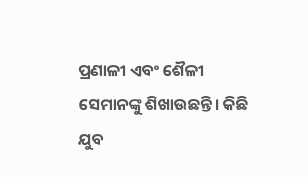ପ୍ରଣାଳୀ ଏବଂ ଶୈଳୀ ସେମାନଙ୍କୁ ଶିଖାଉଛନ୍ତି। କିଛି ଯୁବ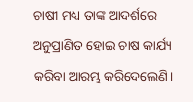ଚାଷୀ ମଧ୍ୟ ତାଙ୍କ ଆଦର୍ଶରେ ଅନୁପ୍ରାଣିତ ହୋଇ ଚାଷ କାର୍ଯ୍ୟ କରିବା ଆରମ୍ଭ କରିଦେଲେଣି।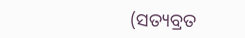(ସତ୍ୟବ୍ରତ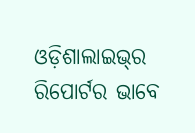ଓଡ଼ିଶାଲାଇଭ୍‌ର ରିପୋର୍ଟର ଭାବେ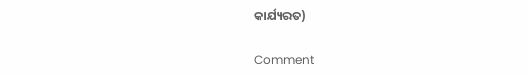କାର୍ଯ୍ୟରତ)

Comment